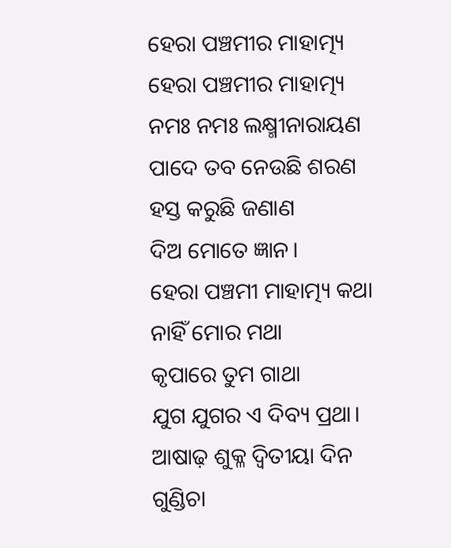ହେରା ପଞ୍ଚମୀର ମାହାତ୍ମ୍ୟ
ହେରା ପଞ୍ଚମୀର ମାହାତ୍ମ୍ୟ
ନମଃ ନମଃ ଲକ୍ଷ୍ମୀନାରାୟଣ
ପାଦେ ତବ ନେଉଛି ଶରଣ
ହସ୍ତ କରୁଛି ଜଣାଣ
ଦିଅ ମୋତେ ଜ୍ଞାନ।
ହେରା ପଞ୍ଚମୀ ମାହାତ୍ମ୍ୟ କଥା
ନାହିଁ ମୋର ମଥା
କୃପାରେ ତୁମ ଗାଥା
ଯୁଗ ଯୁଗର ଏ ଦିବ୍ୟ ପ୍ରଥା।
ଆଷାଢ଼ ଶୁକ୍ଳ ଦ୍ଵିତୀୟା ଦିନ
ଗୁଣ୍ଡିଚା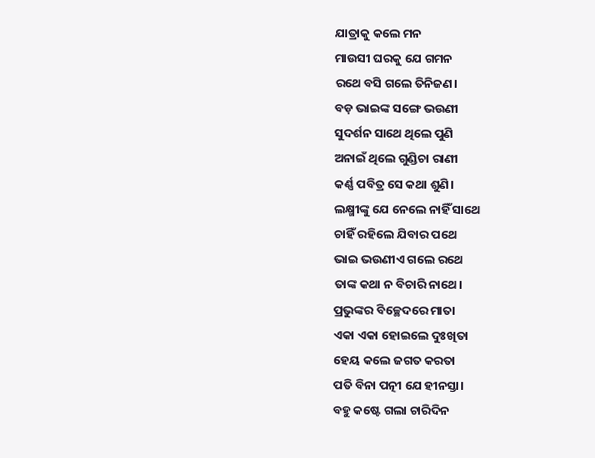ଯାତ୍ରାକୁ କଲେ ମନ
ମାଉସୀ ଘରକୁ ଯେ ଗମନ
ରଥେ ବସି ଗଲେ ତିନିଜଣ।
ବଡ଼ ଭାଇଙ୍କ ସଙ୍ଗେ ଭଉଣୀ
ସୁଦର୍ଶନ ସାଥେ ଥିଲେ ପୁଣି
ଅନାଇଁ ଥିଲେ ଗୁଣ୍ଡିଚା ରାଣୀ
କର୍ଣ୍ଣ ପବିତ୍ର ସେ କଥା ଶୁଣି।
ଲକ୍ଷ୍ମୀଙ୍କୁ ଯେ ନେଲେ ନାହିଁ ସାଥେ
ଚାହିଁ ରହିଲେ ଯିବାର ପଥେ
ଭାଇ ଭଉଣୀଏ ଗଲେ ରଥେ
ତାଙ୍କ କଥା ନ ବିଚାରି ନାଥେ।
ପ୍ରଭୁଙ୍କର ବିଚ୍ଛେଦରେ ମାତା
ଏକା ଏକା ହୋଇଲେ ଦୁଃଖିତା
ହେୟ କଲେ ଜଗତ କରତା
ପତି ବିନା ପତ୍ନୀ ଯେ ହୀନସ୍ତା।
ବହୁ କଷ୍ଟେ ଗଲା ଚାରିଦିନ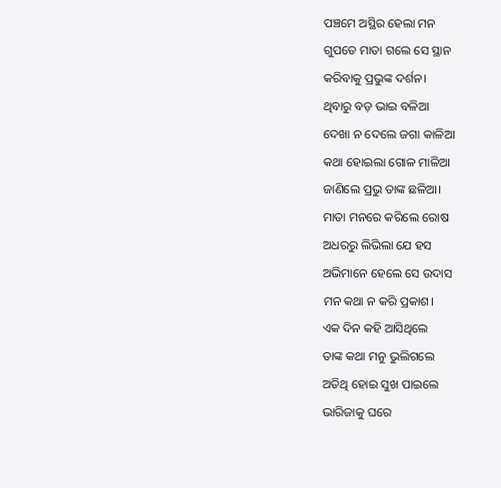ପଞ୍ଚମେ ଅସ୍ଥିର ହେଲା ମନ
ଗୁପତେ ମାତା ଗଲେ ସେ ସ୍ଥାନ
କରିବାକୁ ପ୍ରଭୁଙ୍କ ଦର୍ଶନ।
ଥିବାରୁ ବଡ଼ ଭାଇ ବଳିଆ
ଦେଖା ନ ଦେଲେ ଜଗା କାଳିଆ
କଥା ହୋଇଲା ଗୋଳ ମାଳିଆ
ଜାଣିଲେ ପ୍ରଭୁ ତାଙ୍କ ଛଳିଆ।
ମାତା ମନରେ କରିଲେ ରୋଷ
ଅଧରରୁ ଲିଭିଲା ଯେ ହସ
ଅଭିମାନେ ହେଲେ ସେ ଉଦାସ
ମନ କଥା ନ କରି ପ୍ରକାଶ।
ଏକ ଦିନ କହି ଆସିଥିଲେ
ତାଙ୍କ କଥା ମନୁ ଭୁଲିଗଲେ
ଅତିଥି ହୋଇ ସୁଖ ପାଇଲେ
ଭାରିଜାକୁ ଘରେ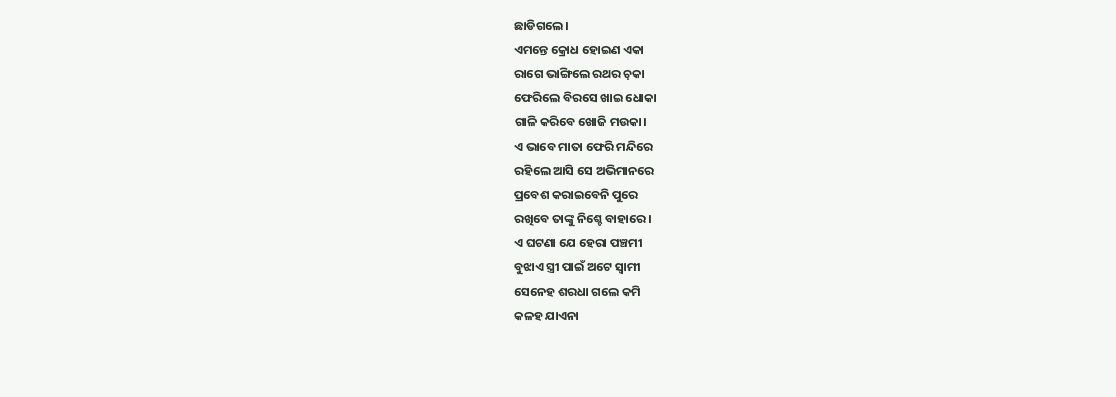ଛାଡିଗଲେ।
ଏମନ୍ତେ କ୍ରୋଧ ହୋଇଣ ଏକା
ରାଗେ ଭାଙ୍ଗିଲେ ରଥର ଚ଼କା
ଫେରିଲେ ବିରସେ ଖାଇ ଧୋକା
ଗାଳି କରିବେ ଖୋଜି ମଉକା।
ଏ ଭାବେ ମାତା ଫେରି ମନ୍ଦିରେ
ରହିଲେ ଆସି ସେ ଅଭିମାନରେ
ପ୍ରବେଶ କରାଇବେନି ପୁରେ
ରଖିବେ ତାଙ୍କୁ ନିଶ୍ଚେ ବାହାରେ।
ଏ ଘଟଣା ଯେ ହେରା ପଞ୍ଚମୀ
ବୁଝାଏ ସ୍ତ୍ରୀ ପାଇଁ ଅଟେ ସ୍ଵାମୀ
ସେନେହ ଶରଧା ଗଲେ କମି
କଳହ ଯାଏନା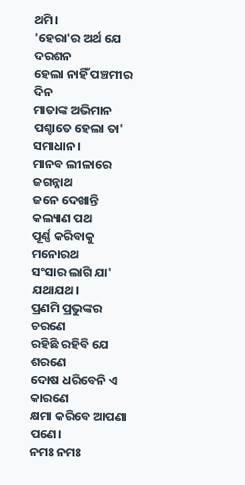ଥମି।
'ହେରା'ର ଅର୍ଥ ଯେ ଦରଶନ
ହେଲା ନାହିଁ ପଞ୍ଚମୀର ଦିନ
ମାତାଙ୍କ ଅଭିମାନ
ପଶ୍ଚାତେ ହେଲା ତା' ସମାଧାନ।
ମାନବ ଲୀଳାରେ ଜଗନ୍ନାଥ
ଜନେ ଦେଖାନ୍ତି କଲ୍ୟାଣ ପଥ
ପୂର୍ଣ୍ଣ କରିବାକୁ ମନୋରଥ
ସଂସାର ଲାଗି ଯା' ଯଥାଯଥ।
ପ୍ରଣମି ପ୍ରଭୁଙ୍କର ଚରଣେ
ରହିଛି ରହିବି ଯେ ଶରଣେ
ଦୋଷ ଧରିବେନି ଏ କାରଣେ
କ୍ଷମା କରିବେ ଆପଣା ପଣେ।
ନମଃ ନମଃ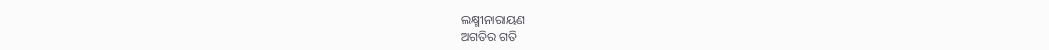ଲକ୍ଷ୍ମୀନାରାୟଣ
ଅଗତିର ଗତି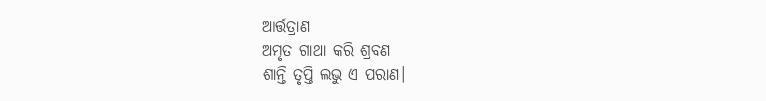ଆର୍ତ୍ତତ୍ରାଣ
ଅମୃତ ଗାଥା କରି ଶ୍ରବଣ
ଶାନ୍ତି ତୃପ୍ତି ଲଭୁ ଏ ପରାଣ।